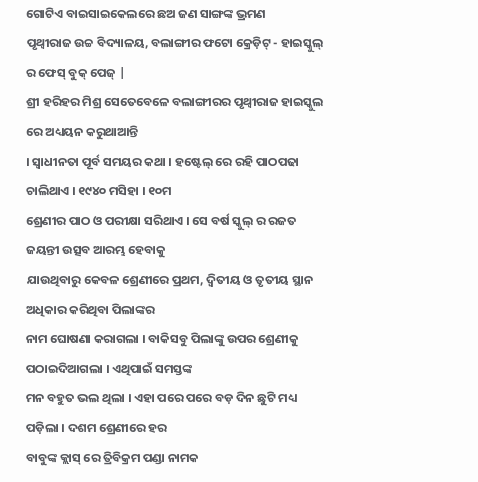ଗୋଟିଏ ବାଇସାଇକେଲରେ ଛଅ ଜଣ ସାଙ୍ଗଙ୍କ ଭ୍ରମଣ
ପୃଥ୍ୱୀରାଜ ଉଚ୍ଚ ବିଦ୍ୟାଳୟ, ବଲାଙ୍ଗୀର ଫଟୋ କ୍ରେଡ଼ିଟ୍ - ହାଇସ୍କୁଲ୍ ର ଫେସ୍ ବୁକ୍ ପେଜ୍ |
ଶ୍ରୀ ହରିହର ମିଶ୍ର ସେତେବେଳେ ବଲାଙ୍ଗୀରର ପୃଥ୍ୱୀରାଜ ହାଇସ୍କୁଲ ରେ ଅଧ୍ୟୟନ କରୁଥାଆନ୍ତି
। ସ୍ୱାଧୀନତା ପୂର୍ବ ସମୟର କଥା । ହଷ୍ଟେଲ୍ ରେ ରହି ପାଠପଢା ଚାଲିଥାଏ । ୧୯୪୦ ମସିହା । ୧୦ମ
ଶ୍ରେଣୀର ପାଠ ଓ ପରୀକ୍ଷା ସରିଥାଏ । ସେ ବର୍ଷ ସ୍କୁଲ୍ ର ରଜତ ଜୟନ୍ତୀ ଉତ୍ସବ ଆରମ୍ଭ ହେବାକୁ
ଯାଉଥିବାରୁ କେବଳ ଶ୍ରେଣୀରେ ପ୍ରଥମ, ଦ୍ୱିତୀୟ ଓ ତୃତୀୟ ସ୍ଥାନ ଅଧିକାର କରିଥିବା ପିଲାଙ୍କର
ନାମ ଘୋଷଣା କରାଗଲା । ବାକିସବୁ ପିଲାଙ୍କୁ ଉପର ଶ୍ରେଣୀକୁ ପଠାଇଦିଆଗଲା । ଏଥିପାଇଁ ସମସ୍ତଙ୍କ
ମନ ବହୁତ ଭଲ ଥିଲା । ଏହା ପରେ ପରେ ବଡ଼ ଦିନ ଛୁଟି ମଧ୍ୟ ପଡ଼ିଲା । ଦଶମ ଶ୍ରେଣୀରେ ହର
ବାବୁଙ୍କ କ୍ଲାସ୍ ରେ ତ୍ରିବିକ୍ରମ ପଣ୍ଡା ନାମକ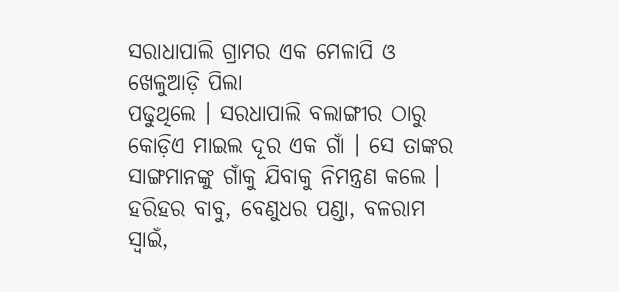ସରାଧାପାଲି ଗ୍ରାମର ଏକ ମେଳାପି ଓ ଖେଳୁଆଡ଼ି ପିଲା
ପଢୁଥିଲେ । ସରଧାପାଲି ବଲାଙ୍ଗୀର ଠାରୁ କୋଡ଼ିଏ ମାଇଲ ଦୂର ଏକ ଗାଁ । ସେ ତାଙ୍କର
ସାଙ୍ଗମାନଙ୍କୁ ଗାଁକୁ ଯିବାକୁ ନିମନ୍ତ୍ରଣ କଲେ । ହରିହର ବାବୁ, ବେଣୁଧର ପଣ୍ଡା, ବଳରାମ
ସ୍ୱାଇଁ,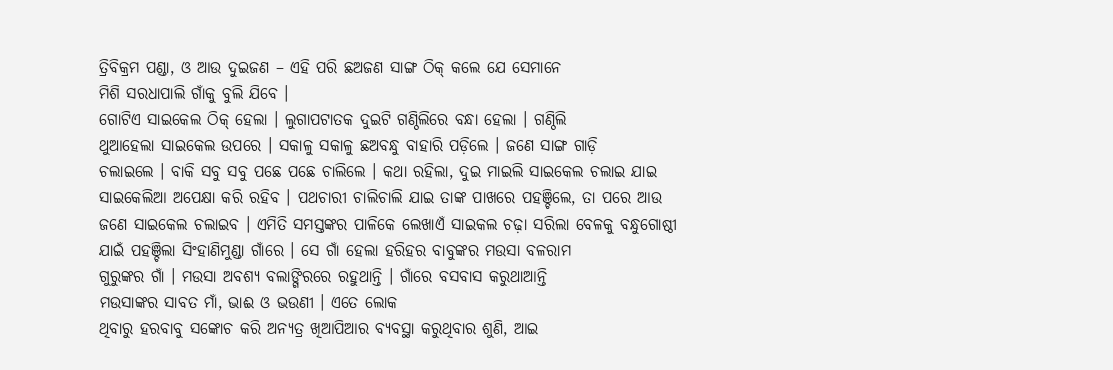ତ୍ରିବିକ୍ରମ ପଣ୍ଡା, ଓ ଆଉ ଦୁଇଜଣ – ଏହି ପରି ଛଅଜଣ ସାଙ୍ଗ ଠିକ୍ କଲେ ଯେ ସେମାନେ
ମିଶି ସରଧାପାଲି ଗାଁକୁ ବୁଲି ଯିବେ ।
ଗୋଟିଏ ସାଇକେଲ ଠିକ୍ ହେଲା । ଲୁଗାପଟାତକ ଦୁଇଟି ଗଣ୍ଠିଲିରେ ବନ୍ଧା ହେଲା । ଗଣ୍ଠିଲି
ଥୁଆହେଲା ସାଇକେଲ ଉପରେ । ସକାଳୁ ସକାଳୁ ଛଅବନ୍ଧୁ ବାହାରି ପଡ଼ିଲେ । ଜଣେ ସାଙ୍ଗ ଗାଡ଼ି
ଚଲାଇଲେ । ବାକି ସବୁ ସବୁ ପଛେ ପଛେ ଚାଲିଲେ । କଥା ରହିଲା, ଦୁଇ ମାଇଲି ସାଇକେଲ ଚଲାଇ ଯାଇ
ସାଇକେଲିଆ ଅପେକ୍ଷା କରି ରହିବ । ପଥଚାରୀ ଚାଲିଚାଲି ଯାଇ ତାଙ୍କ ପାଖରେ ପହଞ୍ଚିଲେ, ତା ପରେ ଆଉ
ଜଣେ ସାଇକେଲ ଚଲାଇବ । ଏମିତି ସମସ୍ତଙ୍କର ପାଳିକେ ଲେଖାଏଁ ସାଇକଲ ଚଢ଼ା ସରିଲା ବେଳକୁ ବନ୍ଧୁଗୋଷ୍ଠୀ
ଯାଇଁ ପହଞ୍ଚିଲା ସିଂହାଣିମୁଣ୍ଡା ଗାଁରେ । ସେ ଗାଁ ହେଲା ହରିହର ବାବୁଙ୍କର ମଉସା ବଳରାମ
ଗୁରୁଙ୍କର ଗାଁ । ମଉସା ଅବଶ୍ୟ ବଲାଙ୍ଗିରରେ ରହୁଥାନ୍ତି । ଗାଁରେ ବସବାସ କରୁଥାଆନ୍ତି
ମଉସାଙ୍କର ସାବତ ମାଁ, ଭାଈ ଓ ଭଉଣୀ । ଏତେ ଲୋକ
ଥିବାରୁ ହରବାବୁ ସଙ୍କୋଚ କରି ଅନ୍ୟତ୍ର ଖିଆପିଆର ବ୍ୟବସ୍ଥା କରୁଥିବାର ଶୁଣି, ଆଇ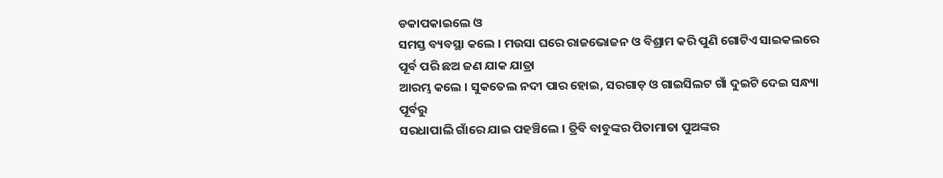ଡକାପକାଇଲେ ଓ
ସମସ୍ତ ବ୍ୟବସ୍ଥା କଲେ । ମଉସା ଘରେ ରାଜଭୋଜନ ଓ ବିଶ୍ରାମ କରି ପୁଣି ଗୋଟିଏ ସାଇକଲରେ ପୂର୍ବ ପରି ଛଅ ଜଣ ଯାକ ଯାତ୍ରା
ଆରମ୍ଭ କଲେ । ସୁକତେଲ ନଦୀ ପାର ହୋଇ, ସରଗାଡ଼ ଓ ଗାଇସିଲଟ ଗାଁ ଦୁଇଟି ଦେଇ ସନ୍ଧ୍ୟା ପୂର୍ବରୁ
ସରଧାପାଲି ଗାଁରେ ଯାଇ ପହଞ୍ଚିଲେ । ତ୍ରିବି ବାବୁଙ୍କର ପିତାମାତା ପୁଅଙ୍କର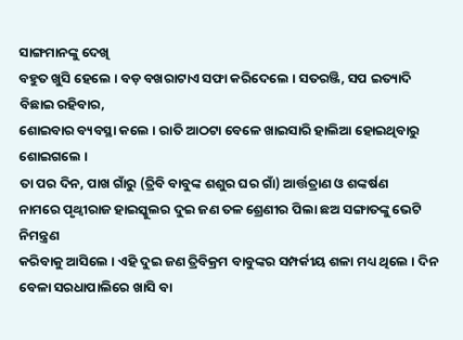ସାଙ୍ଗମାନଙ୍କୁ ଦେଖି
ବହୁତ ଖୁସି ହେଲେ । ବଡ଼ ବଖରାଟାଏ ସଫା କରିଦେଲେ । ସତରଞ୍ଜି, ସପ ଇତ୍ୟାଦି ବିଛାଇ ରହିବାର,
ଶୋଇବାର ବ୍ୟବସ୍ଥା କଲେ । ରାତି ଆଠଟା ବେଳେ ଖାଇସାରି ହାଲିଆ ହୋଇଥିବାରୁ ଶୋଇଗଲେ ।
ତା ପର ଦିନ, ପାଖ ଗାଁରୁ (ତ୍ରିବି ବାବୁଙ୍କ ଶଶୁର ଘର ଗାଁ) ଆର୍ତ୍ତତ୍ରାଣ ଓ ଶଙ୍କର୍ଷଣ
ନାମରେ ପୃଥ୍ୱୀରାଜ ହାଇସ୍କୁଲର ଦୁଇ ଜଣ ତଳ ଶ୍ରେଣୀର ପିଲା ଛଅ ସଙ୍ଗାତଙ୍କୁ ଭେଟି ନିମନ୍ତ୍ରଣ
କରିବାକୁ ଆସିଲେ । ଏହି ଦୁଇ ଜଣ ତ୍ରିବିକ୍ରମ ବାବୁଙ୍କର ସମ୍ପର୍କୀୟ ଶଳା ମଧ୍ୟ ଥିଲେ । ଦିନ
ବେଳା ସରଧାପାଲିରେ ଖାସି ବା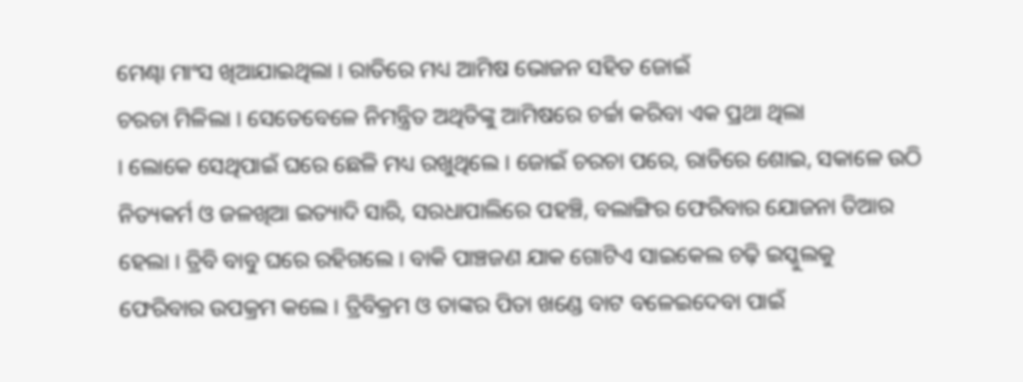ମେଣ୍ଢା ମାଂସ ଖିଆଯାଇଥିଲା । ରାତିରେ ମଧ୍ୟ ଆମିଷ ଭୋଜନ ସହିତ ଜୋଇଁ
ଚରଚା ମିଳିଲା । ସେତେବେଳେ ନିମନ୍ତ୍ରିତ ଅଥିତିଙ୍କୁ ଆମିଷରେ ଚର୍ଚ୍ଚା କରିବା ଏକ ପ୍ରଥା ଥିଲା
। ଲୋକେ ସେଥିପାଇଁ ଘରେ ଛେଳି ମଧ୍ୟ ରଖୁଥିଲେ । ଜୋଇଁ ଚରଚା ପରେ, ରାତିରେ ଶୋଇ, ସକାଳେ ଉଠି
ନିତ୍ୟକର୍ମ ଓ ଜଳଖିଆ ଇତ୍ୟାଦି ସାରି, ସରଧାପାଲିରେ ପହଞ୍ଚି, ବଲାଙ୍ଗିର ଫେରିବାର ଯୋଜନା ତିଆର
ହେଲା । ତ୍ରିବି ବାବୁ ଘରେ ରହିଗଲେ । ବାକି ପାଞ୍ଚଜଣ ଯାକ ଗୋଟିଏ ସାଇକେଲ ଚଢ଼ି ଇସ୍କୁଲକୁ
ଫେରିବାର ଉପକ୍ରମ କଲେ । ତ୍ରିବିକ୍ରମ ଓ ତାଙ୍କର ପିତା ଖଣ୍ଡେ ବାଟ ବଳେଇଦେବା ପାଇଁ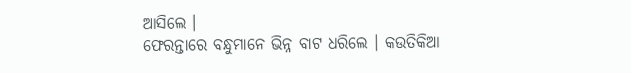ଆସିଲେ ।
ଫେରନ୍ତାରେ ବନ୍ଧୁମାନେ ଭିନ୍ନ ବାଟ ଧରିଲେ । କଉତିକିଆ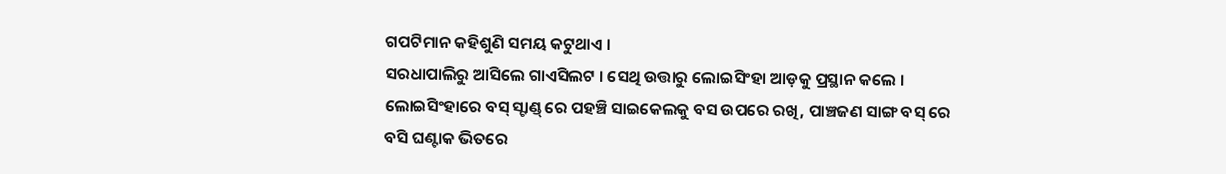ଗପଟିମାନ କହିଶୁଣି ସମୟ କଟୁଥାଏ ।
ସରଧାପାଲିରୁ ଆସିଲେ ଗାଏସିଲଟ । ସେଥି ଉତ୍ତାରୁ ଲୋଇସିଂହା ଆଡ଼କୁ ପ୍ରସ୍ଥାନ କଲେ ।
ଲୋଇସିଂହାରେ ବସ୍ ସ୍ଟାଣ୍ଡ୍ ରେ ପହଞ୍ଚି ସାଇକେଲକୁ ବସ ଉପରେ ରଖି, ପାଞ୍ଚଜଣ ସାଙ୍ଗ ବସ୍ ରେ
ବସି ଘଣ୍ଟାକ ଭିତରେ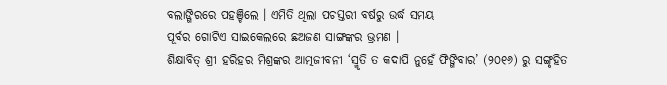ବଲାଙ୍ଗିରରେ ପହଞ୍ଚିଲେ । ଏମିତି ଥିଲା ପଚସ୍ତରୀ ବର୍ଷରୁ ଉର୍ଦ୍ଧ ସମୟ
ପୂର୍ବର ଗୋଟିଏ ସାଇକେଲରେ ଛଅଜଣ ସାଙ୍ଗଙ୍କର ଭ୍ରମଣ ।
ଶିକ୍ଷାବିତ୍ ଶ୍ରୀ ହରିହର ମିଶ୍ରଙ୍କର ଆତ୍ମଜୀବନୀ ‘ସ୍ମୃତି ତ କଦାପି ନୁହେଁ ଫିଙ୍ଗିବାର’ (୨୦୧୬) ରୁ ସଙ୍ଗୃହିତ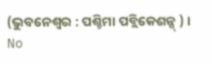(ଭୁବନେଶ୍ୱର : ପଶ୍ଚିମା ପବ୍ଲିକେଶନ୍ସ୍ ) ।
No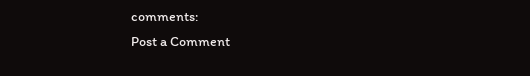comments:
Post a Comment